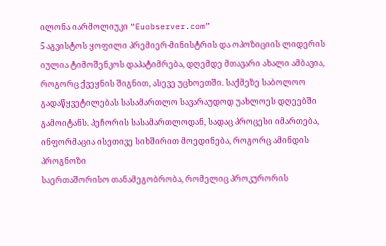ილონა იარმოლიუკი “Euobserver.com”
5 აგვისტოს ყოფილი პრემიერ-მინისტრის და ოპოზიციის ლიდერის იულია ტიმოშენკოს დაპატიმრება, დღემდე მთავარი ახალი ამბავია, როგორც ქვეყნის შიგნით, ასევე უცხოეთში. საქმეზე საბოლოო გადაწყვეტილებას სასამართლო სავარაუდოდ უახლოეს დღეებში გამოიტანს. პეჩორის სასამართლოდან, სადაც პროცესი იმართება, ინფორმაცია ისეთივე სიხშირით მოედინება, როგორც ამინდის პროგნოზი
საერთაშორისო თანამეგობრობა, რომელიც პროკურორის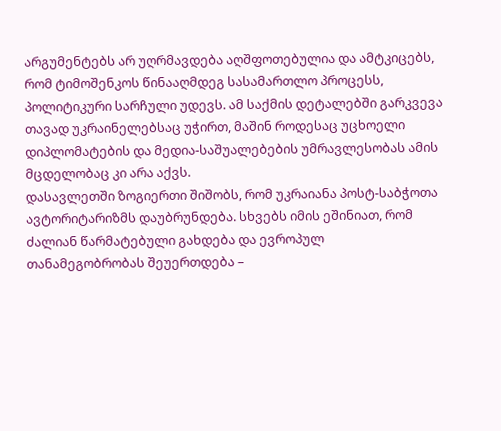არგუმენტებს არ უღრმავდება აღშფოთებულია და ამტკიცებს, რომ ტიმოშენკოს წინააღმდეგ სასამართლო პროცესს, პოლიტიკური სარჩული უდევს. ამ საქმის დეტალებში გარკვევა თავად უკრაინელებსაც უჭირთ, მაშინ როდესაც უცხოელი დიპლომატების და მედია-საშუალებების უმრავლესობას ამის მცდელობაც კი არა აქვს.
დასავლეთში ზოგიერთი შიშობს, რომ უკრაიანა პოსტ-საბჭოთა ავტორიტარიზმს დაუბრუნდება. სხვებს იმის ეშინიათ, რომ ძალიან წარმატებული გახდება და ევროპულ თანამეგობრობას შეუერთდება –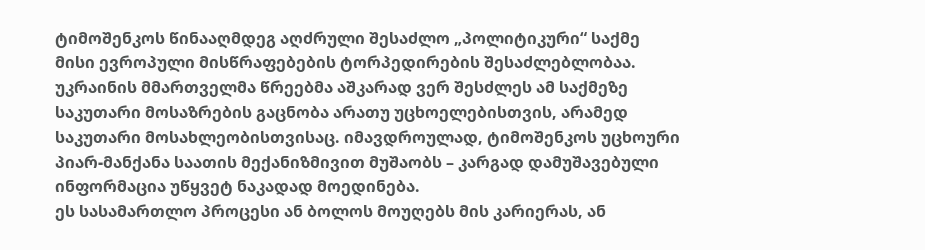ტიმოშენკოს წინააღმდეგ აღძრული შესაძლო „პოლიტიკური“ საქმე მისი ევროპული მისწრაფებების ტორპედირების შესაძლებლობაა.
უკრაინის მმართველმა წრეებმა აშკარად ვერ შესძლეს ამ საქმეზე საკუთარი მოსაზრების გაცნობა არათუ უცხოელებისთვის, არამედ საკუთარი მოსახლეობისთვისაც. იმავდროულად, ტიმოშენკოს უცხოური პიარ-მანქანა საათის მექანიზმივით მუშაობს – კარგად დამუშავებული ინფორმაცია უწყვეტ ნაკადად მოედინება.
ეს სასამართლო პროცესი ან ბოლოს მოუღებს მის კარიერას, ან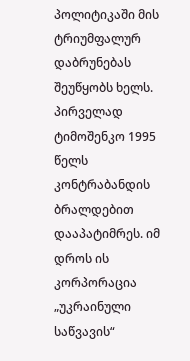პოლიტიკაში მის ტრიუმფალურ დაბრუნებას შეუწყობს ხელს.
პირველად ტიმოშენკო 1995 წელს კონტრაბანდის ბრალდებით დააპატიმრეს. იმ დროს ის კორპორაცია „უკრაინული საწვავის“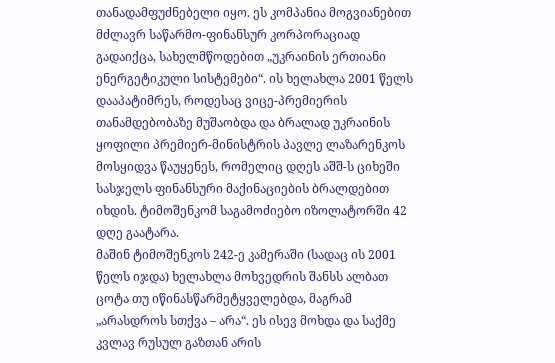თანადამფუძნებელი იყო. ეს კომპანია მოგვიანებით მძლავრ საწარმო-ფინანსურ კორპორაციად გადაიქცა, სახელმწოდებით „უკრაინის ერთიანი ენერგეტიკული სისტემები“. ის ხელახლა 2001 წელს დააპატიმრეს, როდესაც ვიცე-პრემიერის თანამდებობაზე მუშაობდა და ბრალად უკრაინის ყოფილი პრემიერ-მინისტრის პავლე ლაზარენკოს მოსყიდვა წაუყენეს, რომელიც დღეს აშშ-ს ციხეში სასჯელს ფინანსური მაქინაციების ბრალდებით იხდის. ტიმოშენკომ საგამოძიებო იზოლატორში 42 დღე გაატარა.
მაშინ ტიმოშენკოს 242-ე კამერაში (სადაც ის 2001 წელს იჯდა) ხელახლა მოხვედრის შანსს ალბათ ცოტა თუ იწინასწარმეტყველებდა, მაგრამ „არასდროს სთქვა – არა“. ეს ისევ მოხდა და საქმე კვლავ რუსულ გაზთან არის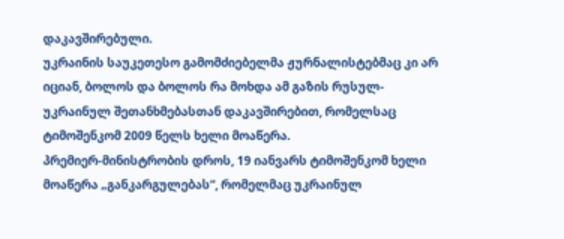დაკავშირებული.
უკრაინის საუკეთესო გამომძიებელმა ჟურნალისტებმაც კი არ იციან, ბოლოს და ბოლოს რა მოხდა ამ გაზის რუსულ-უკრაინულ შეთანხმებასთან დაკავშირებით, რომელსაც ტიმოშენკომ 2009 წელს ხელი მოაწერა.
პრემიერ-მინისტრობის დროს, 19 იანვარს ტიმოშენკომ ხელი მოაწერა „განკარგულებას“, რომელმაც უკრაინულ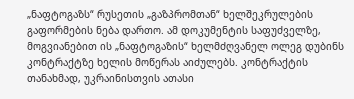„ნაფტოგაზს“ რუსეთის „გაზპრომთან“ ხელშეკრულების გაფორმების ნება დართო. ამ დოკუმენტის საფუძველზე, მოგვიანებით ის „ნაფტოგაზის“ ხელმძღვანელ ოლეგ დუბინს კონტრაქტზე ხელის მოწერას აიძულებს. კონტრაქტის თანახმად, უკრაინისთვის ათასი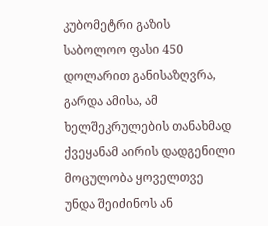კუბომეტრი გაზის საბოლოო ფასი 450 დოლარით განისაზღვრა, გარდა ამისა, ამ ხელშეკრულების თანახმად ქვეყანამ აირის დადგენილი მოცულობა ყოველთვე უნდა შეიძინოს ან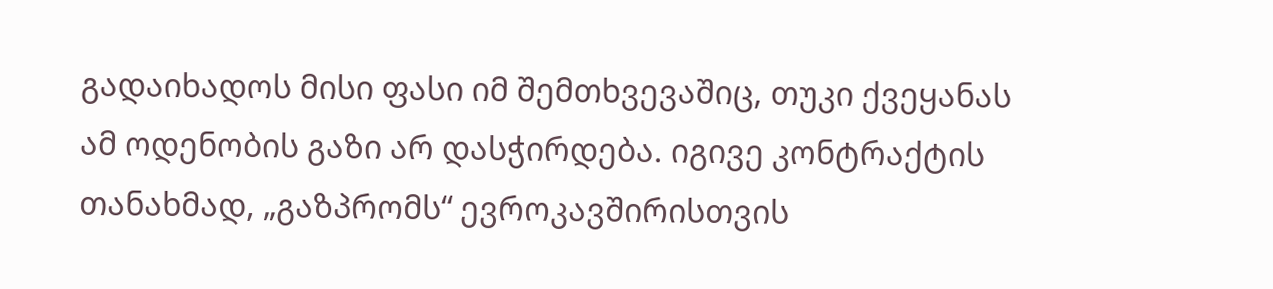გადაიხადოს მისი ფასი იმ შემთხვევაშიც, თუკი ქვეყანას ამ ოდენობის გაზი არ დასჭირდება. იგივე კონტრაქტის თანახმად, „გაზპრომს“ ევროკავშირისთვის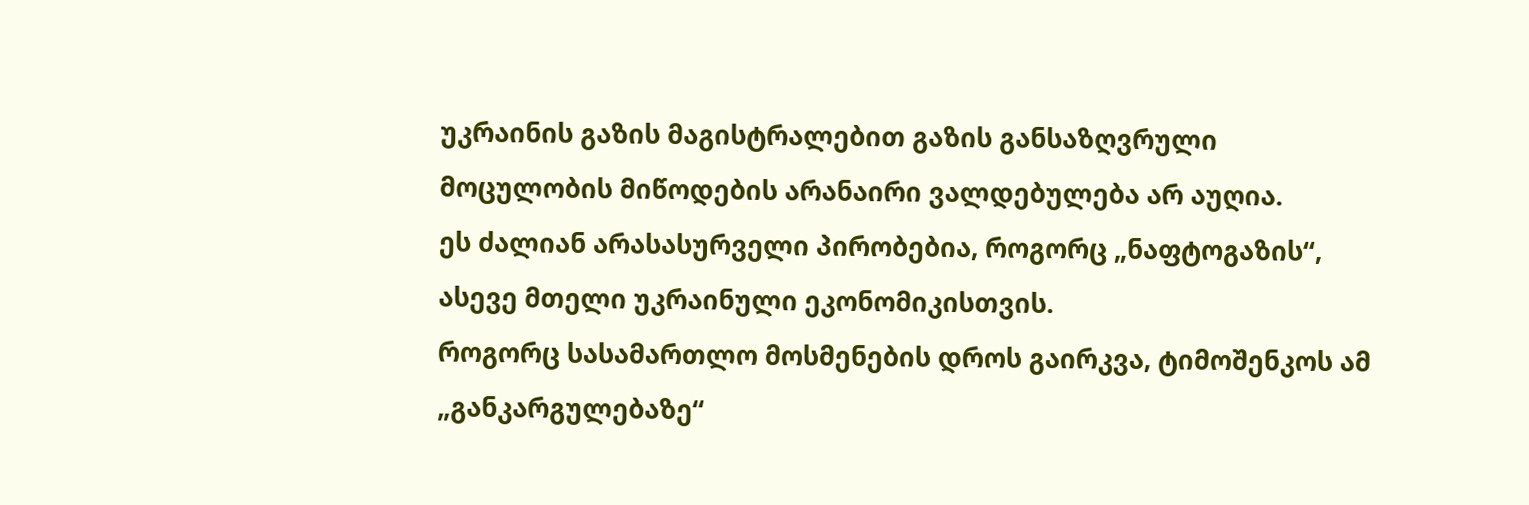უკრაინის გაზის მაგისტრალებით გაზის განსაზღვრული მოცულობის მიწოდების არანაირი ვალდებულება არ აუღია.
ეს ძალიან არასასურველი პირობებია, როგორც „ნაფტოგაზის“, ასევე მთელი უკრაინული ეკონომიკისთვის.
როგორც სასამართლო მოსმენების დროს გაირკვა, ტიმოშენკოს ამ „განკარგულებაზე“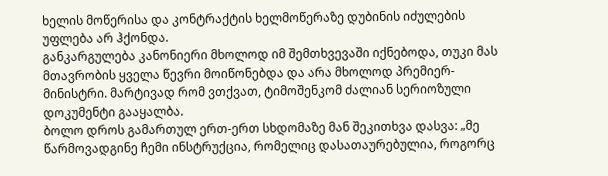ხელის მოწერისა და კონტრაქტის ხელმოწერაზე დუბინის იძულების უფლება არ ჰქონდა.
განკარგულება კანონიერი მხოლოდ იმ შემთხვევაში იქნებოდა, თუკი მას მთავრობის ყველა წევრი მოიწონებდა და არა მხოლოდ პრემიერ-მინისტრი. მარტივად რომ ვთქვათ, ტიმოშენკომ ძალიან სერიოზული დოკუმენტი გააყალბა.
ბოლო დროს გამართულ ერთ-ერთ სხდომაზე მან შეკითხვა დასვა: „მე წარმოვადგინე ჩემი ინსტრუქცია, რომელიც დასათაურებულია, როგორც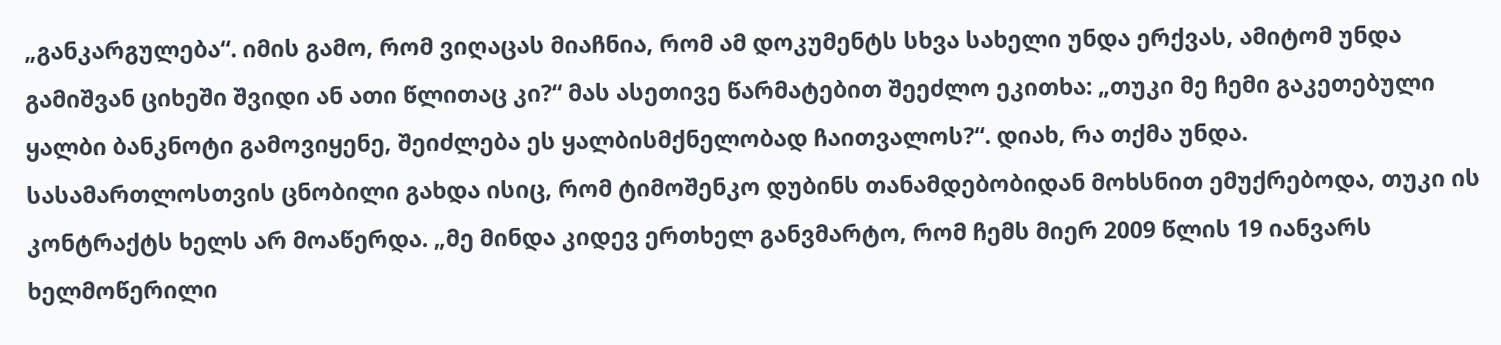„განკარგულება“. იმის გამო, რომ ვიღაცას მიაჩნია, რომ ამ დოკუმენტს სხვა სახელი უნდა ერქვას, ამიტომ უნდა გამიშვან ციხეში შვიდი ან ათი წლითაც კი?“ მას ასეთივე წარმატებით შეეძლო ეკითხა: „თუკი მე ჩემი გაკეთებული ყალბი ბანკნოტი გამოვიყენე, შეიძლება ეს ყალბისმქნელობად ჩაითვალოს?“. დიახ, რა თქმა უნდა.
სასამართლოსთვის ცნობილი გახდა ისიც, რომ ტიმოშენკო დუბინს თანამდებობიდან მოხსნით ემუქრებოდა, თუკი ის კონტრაქტს ხელს არ მოაწერდა. „მე მინდა კიდევ ერთხელ განვმარტო, რომ ჩემს მიერ 2009 წლის 19 იანვარს ხელმოწერილი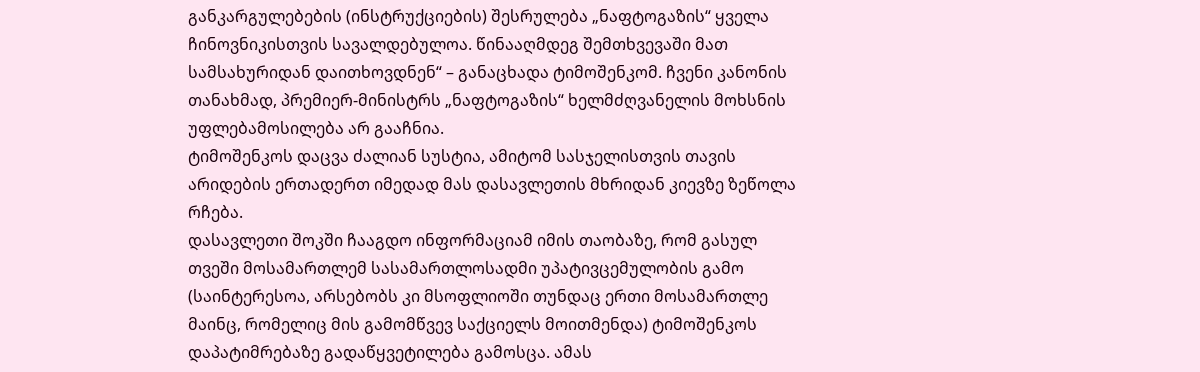განკარგულებების (ინსტრუქციების) შესრულება „ნაფტოგაზის“ ყველა ჩინოვნიკისთვის სავალდებულოა. წინააღმდეგ შემთხვევაში მათ სამსახურიდან დაითხოვდნენ“ – განაცხადა ტიმოშენკომ. ჩვენი კანონის თანახმად, პრემიერ-მინისტრს „ნაფტოგაზის“ ხელმძღვანელის მოხსნის უფლებამოსილება არ გააჩნია.
ტიმოშენკოს დაცვა ძალიან სუსტია, ამიტომ სასჯელისთვის თავის არიდების ერთადერთ იმედად მას დასავლეთის მხრიდან კიევზე ზეწოლა რჩება.
დასავლეთი შოკში ჩააგდო ინფორმაციამ იმის თაობაზე, რომ გასულ თვეში მოსამართლემ სასამართლოსადმი უპატივცემულობის გამო (საინტერესოა, არსებობს კი მსოფლიოში თუნდაც ერთი მოსამართლე მაინც, რომელიც მის გამომწვევ საქციელს მოითმენდა) ტიმოშენკოს დაპატიმრებაზე გადაწყვეტილება გამოსცა. ამას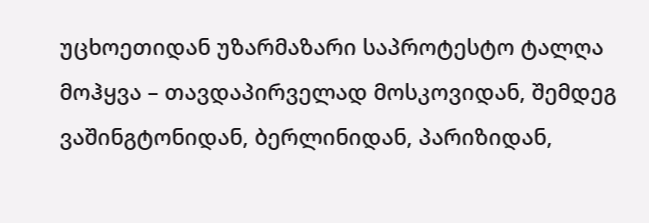უცხოეთიდან უზარმაზარი საპროტესტო ტალღა მოჰყვა – თავდაპირველად მოსკოვიდან, შემდეგ ვაშინგტონიდან, ბერლინიდან, პარიზიდან,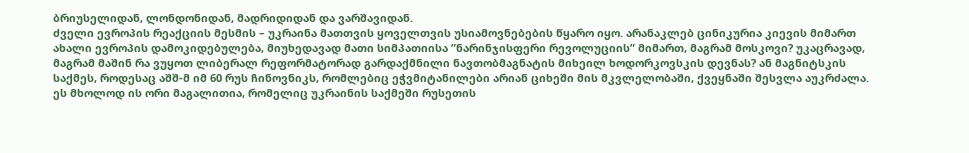ბრიუსელიდან, ლონდონიდან, მადრიდიდან და ვარშავიდან.
ძველი ევროპის რეაქციის მესმის – უკრაინა მათთვის ყოველთვის უსიამოვნებების წყარო იყო. არანაკლებ ცინიკურია კიევის მიმართ ახალი ევროპის დამოკიდებულება, მიუხედავად მათი სიმპათიისა ”ნარინჯისფერი რევოლუციის” მიმართ, მაგრამ მოსკოვი? უკაცრავად, მაგრამ მაშინ რა ვუყოთ ლიბერალ რეფორმატორად გარდაქმნილი ნავთობმაგნატის მიხეილ ხოდორკოვსკის დევნას? ან მაგნიტსკის საქმეს, როდესაც აშშ-მ იმ 60 რუს ჩინოვნიკს, რომლებიც ეჭვმიტანილები არიან ციხეში მის მკვლელობაში, ქვეყნაში შესვლა აუკრძალა. ეს მხოლოდ ის ორი მაგალითია, რომელიც უკრაინის საქმეში რუსეთის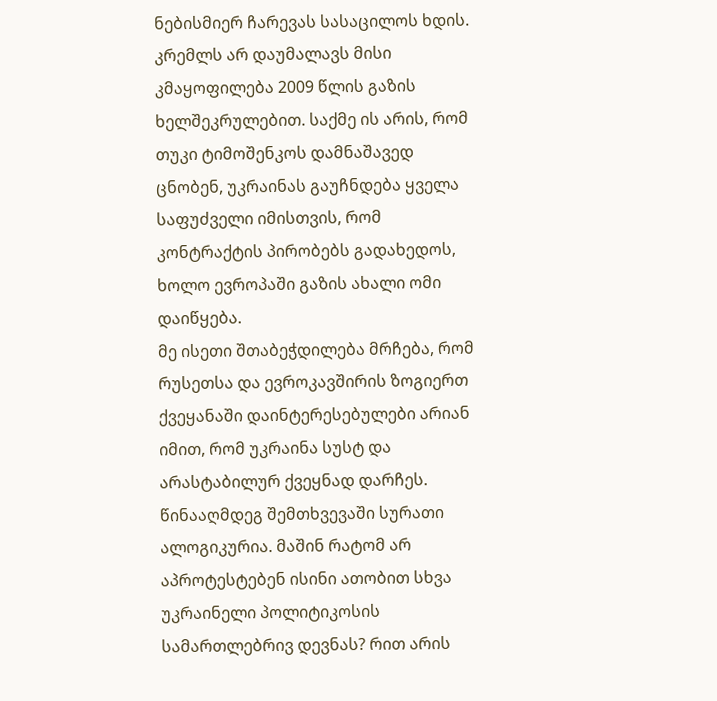ნებისმიერ ჩარევას სასაცილოს ხდის.
კრემლს არ დაუმალავს მისი კმაყოფილება 2009 წლის გაზის ხელშეკრულებით. საქმე ის არის, რომ თუკი ტიმოშენკოს დამნაშავედ ცნობენ, უკრაინას გაუჩნდება ყველა საფუძველი იმისთვის, რომ კონტრაქტის პირობებს გადახედოს, ხოლო ევროპაში გაზის ახალი ომი დაიწყება.
მე ისეთი შთაბეჭდილება მრჩება, რომ რუსეთსა და ევროკავშირის ზოგიერთ ქვეყანაში დაინტერესებულები არიან იმით, რომ უკრაინა სუსტ და არასტაბილურ ქვეყნად დარჩეს. წინააღმდეგ შემთხვევაში სურათი ალოგიკურია. მაშინ რატომ არ აპროტესტებენ ისინი ათობით სხვა უკრაინელი პოლიტიკოსის სამართლებრივ დევნას? რით არის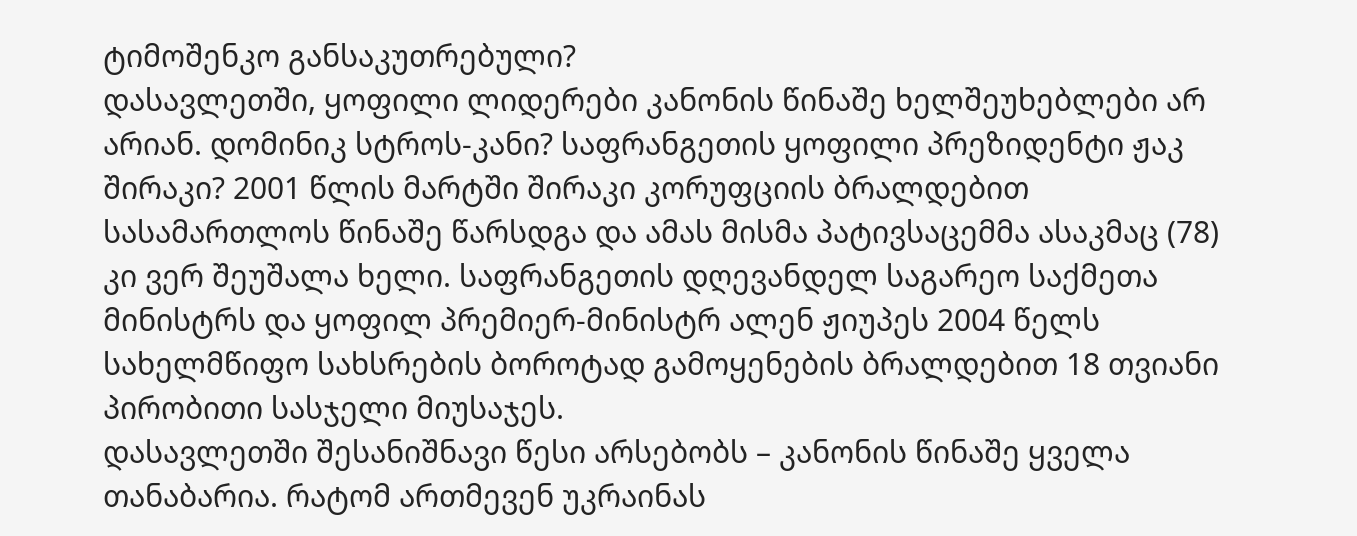ტიმოშენკო განსაკუთრებული?
დასავლეთში, ყოფილი ლიდერები კანონის წინაშე ხელშეუხებლები არ არიან. დომინიკ სტროს-კანი? საფრანგეთის ყოფილი პრეზიდენტი ჟაკ შირაკი? 2001 წლის მარტში შირაკი კორუფციის ბრალდებით სასამართლოს წინაშე წარსდგა და ამას მისმა პატივსაცემმა ასაკმაც (78) კი ვერ შეუშალა ხელი. საფრანგეთის დღევანდელ საგარეო საქმეთა მინისტრს და ყოფილ პრემიერ-მინისტრ ალენ ჟიუპეს 2004 წელს სახელმწიფო სახსრების ბოროტად გამოყენების ბრალდებით 18 თვიანი პირობითი სასჯელი მიუსაჯეს.
დასავლეთში შესანიშნავი წესი არსებობს – კანონის წინაშე ყველა თანაბარია. რატომ ართმევენ უკრაინას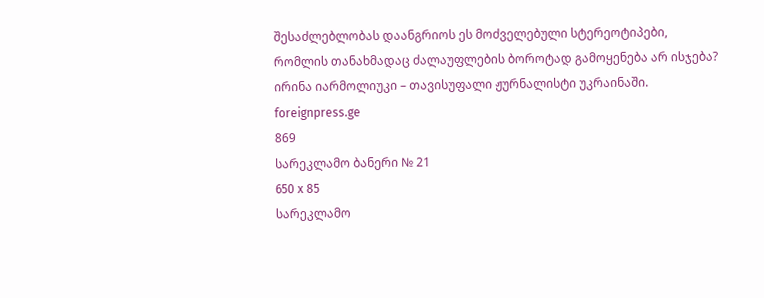შესაძლებლობას დაანგრიოს ეს მოძველებული სტერეოტიპები, რომლის თანახმადაც ძალაუფლების ბოროტად გამოყენება არ ისჯება?
ირინა იარმოლიუკი – თავისუფალი ჟურნალისტი უკრაინაში.
foreignpress.ge
869
სარეკლამო ბანერი № 21
650 x 85
სარეკლამო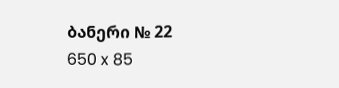ბანერი № 22
650 x 85